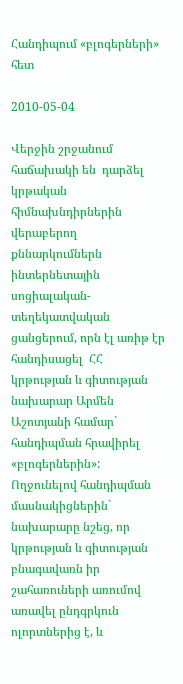Հանդիպում «բլոգերների» հետ

2010-05-04

Վերջին շրջանում հաճախակի են  դարձել կրթական հիմնախնդիրներին վերաբերող քննարկումներն ինտերնետային սոցիալական-տեղեկատվական ցանցերում, որն էլ առիթ էր հանդիսացել  ՀՀ կրթության և գիտության նախարար Արմեն Աշոտյանի համար` հանդիպման հրավիրել «բլոգերներին»: Ողջունելով հանդիպման մասնակիցներին` նախարարը նշեց, որ կրթության և գիտության բնագավառն իր շահառուների առումով առավել ընդգրկուն ոլորտներից է, և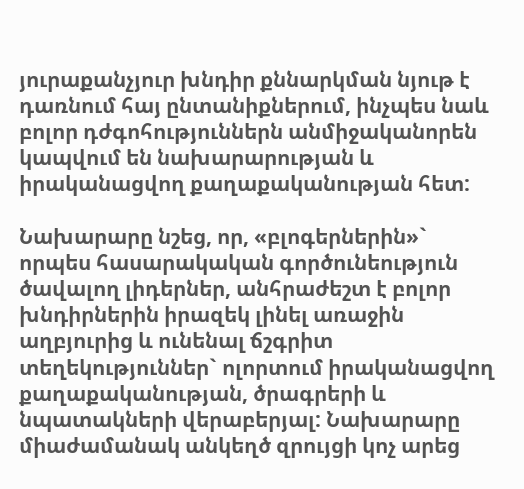յուրաքանչյուր խնդիր քննարկման նյութ է դառնում հայ ընտանիքներում, ինչպես նաև բոլոր դժգոհություններն անմիջականորեն կապվում են նախարարության և իրականացվող քաղաքականության հետ:

Նախարարը նշեց, որ, «բլոգերներին»` որպես հասարակական գործունեություն ծավալող լիդերներ, անհրաժեշտ է բոլոր խնդիրներին իրազեկ լինել առաջին աղբյուրից և ունենալ ճշգրիտ տեղեկություններ` ոլորտում իրականացվող քաղաքականության, ծրագրերի և նպատակների վերաբերյալ: Նախարարը միաժամանակ անկեղծ զրույցի կոչ արեց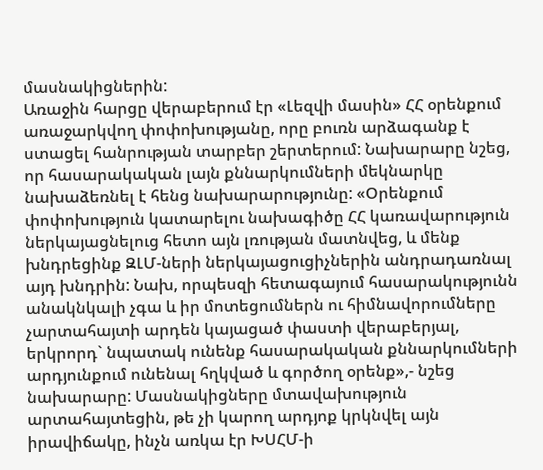մասնակիցներին:
Առաջին հարցը վերաբերում էր «Լեզվի մասին» ՀՀ օրենքում առաջարկվող փոփոխությանը, որը բուռն արձագանք է ստացել հանրության տարբեր շերտերում: Նախարարը նշեց, որ հասարակական լայն քննարկումների մեկնարկը նախաձեռնել է հենց նախարարությունը: «Օրենքում փոփոխություն կատարելու նախագիծը ՀՀ կառավարություն ներկայացնելուց հետո այն լռության մատնվեց, և մենք խնդրեցինք ԶԼՄ-ների ներկայացուցիչներին անդրադառնալ այդ խնդրին: Նախ, որպեսզի հետագայում հասարակությունն անակնկալի չգա և իր մոտեցումներն ու հիմնավորումները չարտահայտի արդեն կայացած փաստի վերաբերյալ, երկրորդ` նպատակ ունենք հասարակական քննարկումների արդյունքում ունենալ հղկված և գործող օրենք»,- նշեց նախարարը: Մասնակիցները մտավախություն արտահայտեցին, թե չի կարող արդյոք կրկնվել այն իրավիճակը, ինչն առկա էր ԽՍՀՄ-ի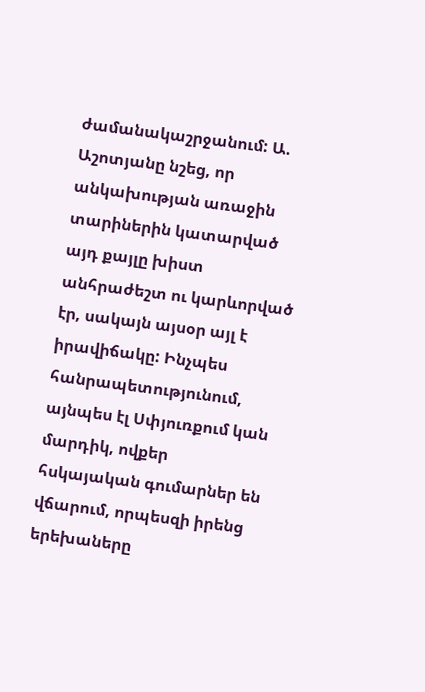ժամանակաշրջանում: Ա. Աշոտյանը նշեց, որ անկախության առաջին տարիներին կատարված այդ քայլը խիստ անհրաժեշտ ու կարևորված էր, սակայն այսօր այլ է իրավիճակը: Ինչպես հանրապետությունում, այնպես էլ Սփյուռքում կան մարդիկ, ովքեր հսկայական գումարներ են վճարում, որպեսզի իրենց երեխաները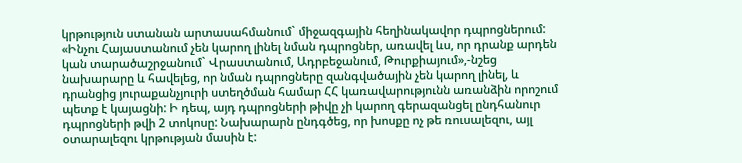կրթություն ստանան արտասահմանում` միջազգային հեղինակավոր դպրոցներում: «Ինչու Հայաստանում չեն կարող լինել նման դպրոցներ, առավել ևս, որ դրանք արդեն կան տարածաշրջանում` Վրաստանում, Ադրբեջանում, Թուրքիայում»,-նշեց նախարարը և հավելեց, որ նման դպրոցները զանգվածային չեն կարող լինել, և դրանցից յուրաքանչյուրի ստեղծման համար ՀՀ կառավարությունն առանձին որոշում պետք է կայացնի: Ի դեպ, այդ դպրոցների թիվը չի կարող գերազանցել ընդհանուր դպրոցների թվի 2 տոկոսը: Նախարարն ընդգծեց, որ խոսքը ոչ թե ռուսալեզու, այլ օտարալեզու կրթության մասին է: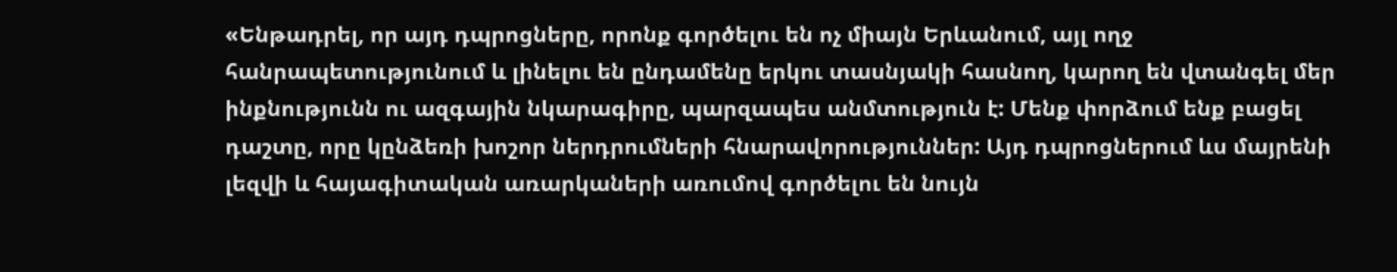«Ենթադրել, որ այդ դպրոցները, որոնք գործելու են ոչ միայն Երևանում, այլ ողջ հանրապետությունում և լինելու են ընդամենը երկու տասնյակի հասնող, կարող են վտանգել մեր ինքնությունն ու ազգային նկարագիրը, պարզապես անմտություն է: Մենք փորձում ենք բացել դաշտը, որը կընձեռի խոշոր ներդրումների հնարավորություններ: Այդ դպրոցներում ևս մայրենի լեզվի և հայագիտական առարկաների առումով գործելու են նույն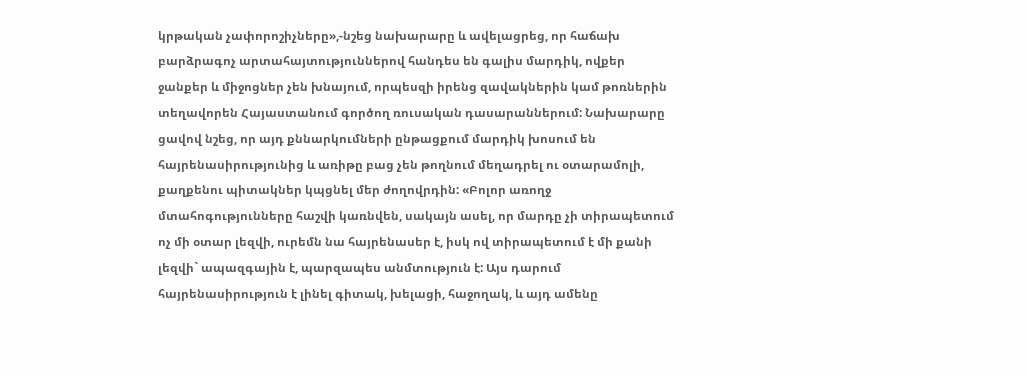կրթական չափորոշիչները»,-նշեց նախարարը և ավելացրեց, որ հաճախ բարձրագոչ արտահայտություններով հանդես են գալիս մարդիկ, ովքեր ջանքեր և միջոցներ չեն խնայում, որպեսզի իրենց զավակներին կամ թոռներին տեղավորեն Հայաստանում գործող ռուսական դասարաններում: Նախարարը ցավով նշեց, որ այդ քննարկումների ընթացքում մարդիկ խոսում են հայրենասիրությունից և առիթը բաց չեն թողնում մեղադրել ու օտարամոլի, քաղքենու պիտակներ կպցնել մեր ժողովրդին: «Բոլոր առողջ մտահոգությունները հաշվի կառնվեն, սակայն ասել, որ մարդը չի տիրապետում ոչ մի օտար լեզվի, ուրեմն նա հայրենասեր է, իսկ ով տիրապետում է մի քանի լեզվի` ապազգային է, պարզապես անմտություն է: Այս դարում հայրենասիրություն է լինել գիտակ, խելացի, հաջողակ, և այդ ամենը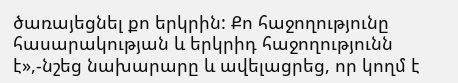ծառայեցնել քո երկրին: Քո հաջողությունը հասարակության և երկրիդ հաջողությունն է»,-նշեց նախարարը և ավելացրեց, որ կողմ է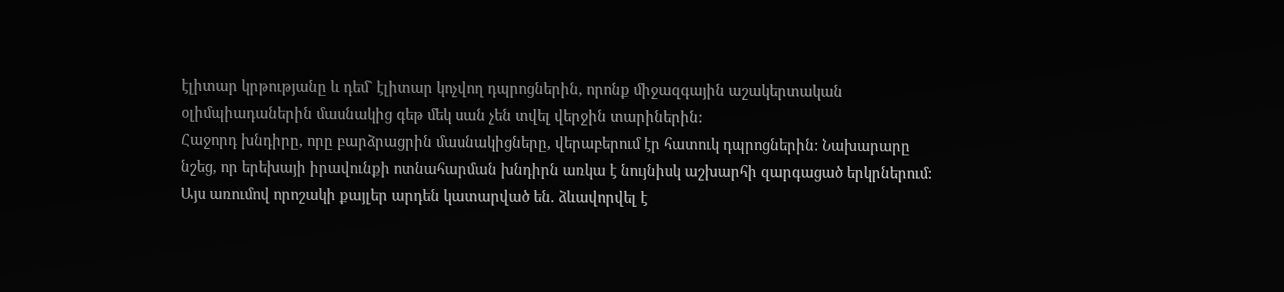էլիտար կրթությանը և դեմ` էլիտար կոչվող դպրոցներին, որոնք միջազգային աշակերտական օլիմպիադաներին մասնակից գեթ մեկ սան չեն տվել վերջին տարիներին:
Հաջորդ խնդիրը, որը բարձրացրին մասնակիցները, վերաբերում էր հատուկ դպրոցներին: Նախարարը նշեց, որ երեխայի իրավունքի ոտնահարման խնդիրն առկա է նույնիսկ աշխարհի զարգացած երկրներում: Այս առումով որոշակի քայլեր արդեն կատարված են. ձևավորվել է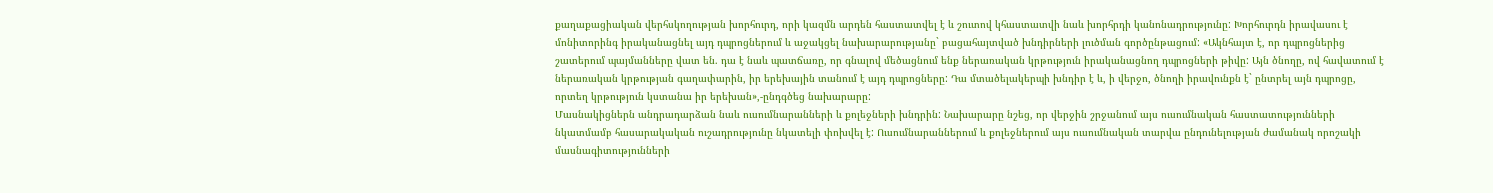քաղաքացիական վերհսկողության խորհուրդ, որի կազմն արդեն հաստատվել է և շուտով կհաստատվի նաև խորհրդի կանոնադրությունը: Խորհուրդն իրավասու է մոնիտորինգ իրականացնել այդ դպրոցներում և աջակցել նախարարությանը` բացահայտված խնդիրների լուծման գործընթացում: «Ակնհայտ է, որ դպրոցներից շատերում պայմանները վատ են. դա է նաև պատճառը, որ գնալով մեծացնում ենք ներառական կրթություն իրականացնող դպրոցների թիվը: Այն ծնողը, ով հավատում է ներառական կրթության գաղափարին, իր երեխային տանում է այդ դպրոցները: Դա մտածելակերպի խնդիր է և, ի վերջո, ծնողի իրավունքն է` ընտրել այն դպրոցը, որտեղ կրթություն կստանա իր երեխան»,-ընդգծեց նախարարը:
Մասնակիցներն անդրադարձան նաև ուսումնարանների և քոլեջների խնդրին: Նախարարը նշեց, որ վերջին շրջանում այս ուսումնական հաստատությունների նկատմամբ հասարակական ուշադրությունը նկատելի փոխվել է: Ուսումնարաններում և քոլեջներում այս ուսումնական տարվա ընդունելության ժամանակ որոշակի մասնագիտությունների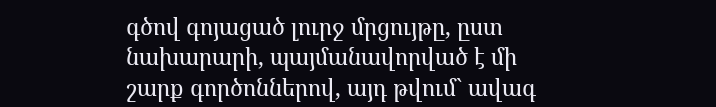գծով գոյացած լուրջ մրցույթը, ըստ նախարարի, պայմանավորված է մի շարք գործոններով, այդ թվում` ավագ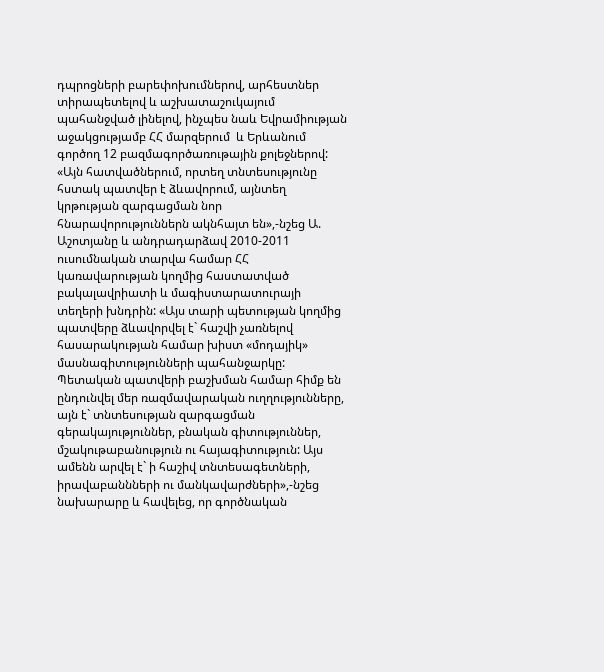դպրոցների բարեփոխումներով, արհեստներ տիրապետելով և աշխատաշուկայում պահանջված լինելով, ինչպես նաև Եվրամիության աջակցությամբ ՀՀ մարզերում  և Երևանում գործող 12 բազմագործառութային քոլեջներով: «Այն հատվածներում, որտեղ տնտեսությունը հստակ պատվեր է ձևավորում, այնտեղ կրթության զարգացման նոր հնարավորություններն ակնհայտ են»,-նշեց Ա. Աշոտյանը և անդրադարձավ 2010-2011 ուսումնական տարվա համար ՀՀ կառավարության կողմից հաստատված բակալավրիատի և մագիստարատուրայի տեղերի խնդրին: «Այս տարի պետության կողմից պատվերը ձևավորվել է` հաշվի չառնելով հասարակության համար խիստ «մոդայիկ» մասնագիտությունների պահանջարկը: Պետական պատվերի բաշխման համար հիմք են ընդունվել մեր ռազմավարական ուղղությունները, այն է` տնտեսության զարգացման գերակայություններ, բնական գիտություններ, մշակութաբանություն ու հայագիտություն: Այս ամենն արվել է` ի հաշիվ տնտեսագետների, իրավաբաննների ու մանկավարժների»,-նշեց նախարարը և հավելեց, որ գործնական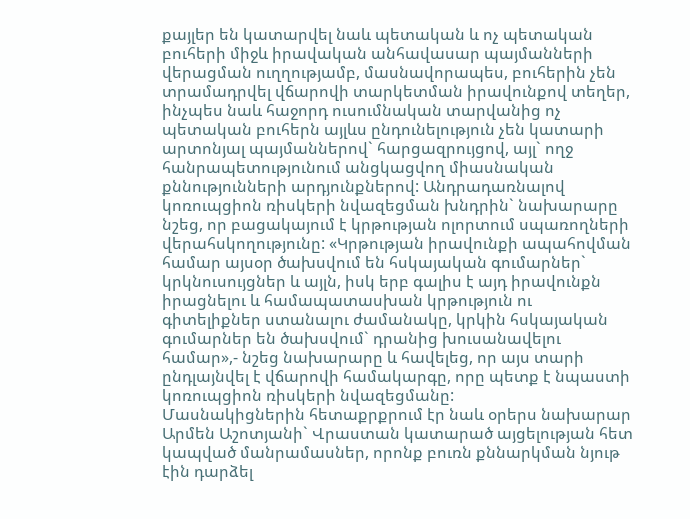քայլեր են կատարվել նաև պետական և ոչ պետական բուհերի միջև իրավական անհավասար պայմանների վերացման ուղղությամբ, մասնավորապես, բուհերին չեն տրամադրվել վճարովի տարկետման իրավունքով տեղեր, ինչպես նաև հաջորդ ուսումնական տարվանից ոչ պետական բուհերն այլևս ընդունելություն չեն կատարի արտոնյալ պայմաններով` հարցազրույցով, այլ` ողջ հանրապետությունում անցկացվող միասնական քննությունների արդյունքներով: Անդրադառնալով կոռուպցիոն ռիսկերի նվազեցման խնդրին` նախարարը նշեց, որ բացակայում է կրթության ոլորտում սպառողների վերահսկողությունը: «Կրթության իրավունքի ապահովման համար այսօր ծախսվում են հսկայական գումարներ` կրկնուսույցներ և այլն, իսկ երբ գալիս է այդ իրավունքն իրացնելու և համապատասխան կրթություն ու գիտելիքներ ստանալու ժամանակը, կրկին հսկայական գումարներ են ծախսվում` դրանից խուսանավելու համար»,- նշեց նախարարը և հավելեց, որ այս տարի ընդլայնվել է վճարովի համակարգը, որը պետք է նպաստի կոռուպցիոն ռիսկերի նվազեցմանը:
Մասնակիցներին հետաքրքրում էր նաև օրերս նախարար Արմեն Աշոտյանի` Վրաստան կատարած այցելության հետ կապված մանրամասներ, որոնք բուռն քննարկման նյութ էին դարձել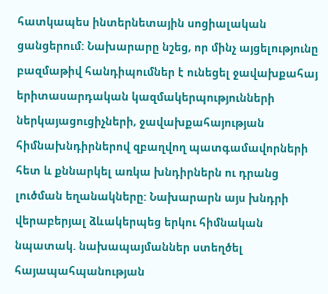հատկապես ինտերնետային սոցիալական ցանցերում: Նախարարը նշեց, որ մինչ այցելությունը բազմաթիվ հանդիպումներ է ունեցել ջավախքահայ երիտասարդական կազմակերպությունների ներկայացուցիչների, ջավախքահայության հիմնախնդիրներով զբաղվող պատգամավորների հետ և քննարկել առկա խնդիրներն ու դրանց լուծման եղանակները: Նախարարն այս խնդրի վերաբերյալ ձևակերպեց երկու հիմնական նպատակ. նախապայմաններ ստեղծել հայապահպանության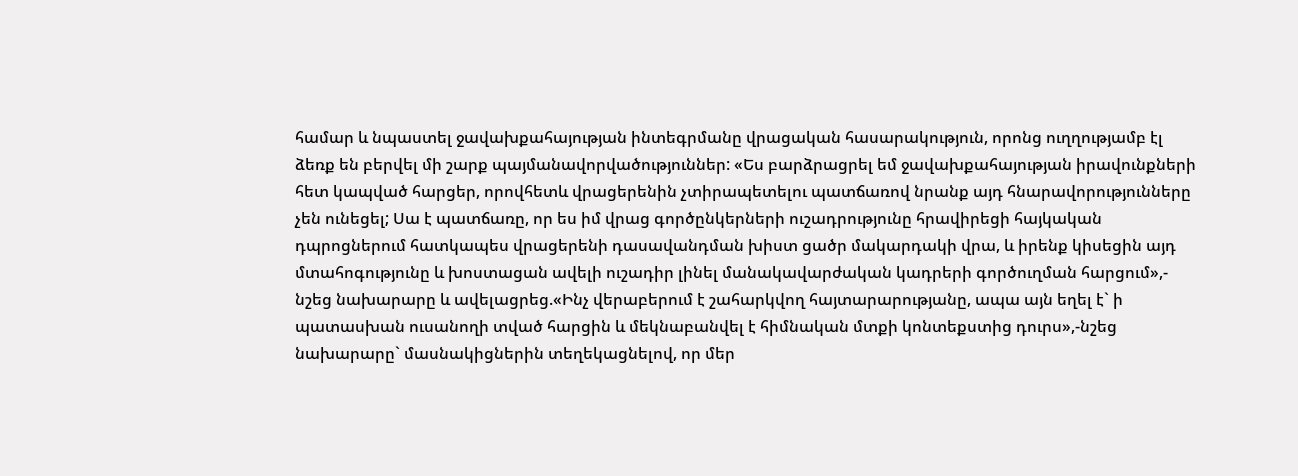համար և նպաստել ջավախքահայության ինտեգրմանը վրացական հասարակություն, որոնց ուղղությամբ էլ ձեռք են բերվել մի շարք պայմանավորվածություններ: «Ես բարձրացրել եմ ջավախքահայության իրավունքների հետ կապված հարցեր, որովհետև վրացերենին չտիրապետելու պատճառով նրանք այդ հնարավորությունները չեն ունեցել; Սա է պատճառը, որ ես իմ վրաց գործընկերների ուշադրությունը հրավիրեցի հայկական դպրոցներում հատկապես վրացերենի դասավանդման խիստ ցածր մակարդակի վրա, և իրենք կիսեցին այդ մտահոգությունը և խոստացան ավելի ուշադիր լինել մանակավարժական կադրերի գործուղման հարցում»,- նշեց նախարարը և ավելացրեց.«Ինչ վերաբերում է շահարկվող հայտարարությանը, ապա այն եղել է` ի պատասխան ուսանողի տված հարցին և մեկնաբանվել է հիմնական մտքի կոնտեքստից դուրս»,-նշեց նախարարը` մասնակիցներին տեղեկացնելով, որ մեր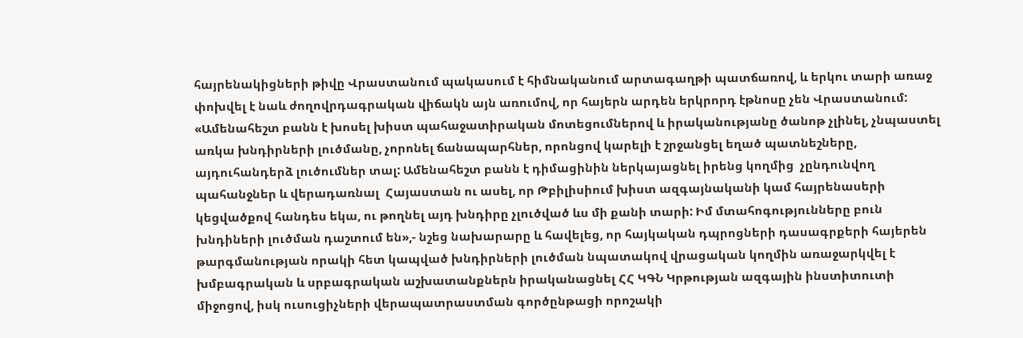հայրենակիցների թիվը Վրաստանում պակասում է հիմնականում արտագաղթի պատճառով, և երկու տարի առաջ փոխվել է նաև ժողովրդագրական վիճակն այն առումով, որ հայերն արդեն երկրորդ էթնոսը չեն Վրաստանում: «Ամենահեշտ բանն է խոսել խիստ պահաջատիրական մոտեցումներով և իրականությանը ծանոթ չլինել, չնպաստել առկա խնդիրների լուծմանը, չորոնել ճանապարհներ, որոնցով կարելի է շրջանցել եղած պատնեշները, այդուհանդերձ լուծումներ տալ: Ամենահեշտ բանն է դիմացինին ներկայացնել իրենց կողմից  չընդունվող պահանջներ և վերադառնալ  Հայաստան ու ասել, որ Թբիլիսիում խիստ ազգայնականի կամ հայրենասերի կեցվածքով հանդես եկա, ու թողնել այդ խնդիրը չլուծված ևս մի քանի տարի: Իմ մտահոգությունները բուն խնդիների լուծման դաշտում են»,- նշեց նախարարը և հավելեց, որ հայկական դպրոցների դասագրքերի հայերեն թարգմանության որակի հետ կապված խնդիրների լուծման նպատակով վրացական կողմին առաջարկվել է խմբագրական և սրբագրական աշխատանքներն իրականացնել ՀՀ ԿԳՆ Կրթության ազգային ինստիտուտի միջոցով, իսկ ուսուցիչների վերապատրաստման գործընթացի որոշակի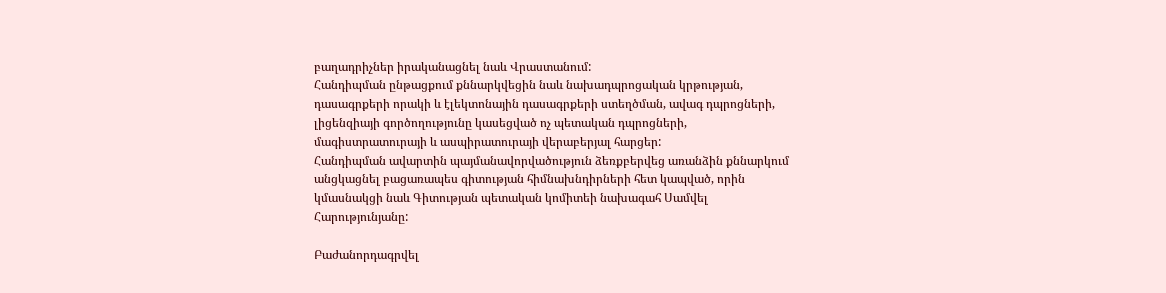բաղադրիչներ իրականացնել նաև Վրաստանում:
Հանդիպման ընթացքում քննարկվեցին նաև նախադպրոցական կրթության, դասագրքերի որակի և էլեկտոնային դասագրքերի ստեղծման, ավագ դպրոցների, լիցենզիայի գործողությունը կասեցված ոչ պետական դպրոցների, մագիստրատուրայի և ասպիրատուրայի վերաբերյալ հարցեր:
Հանդիպման ավարտին պայմանավորվածություն ձեռքբերվեց առանձին քննարկում անցկացնել բացառապես գիտության հիմնախնդիրների հետ կապված, որին կմասնակցի նաև Գիտության պետական կոմիտեի նախագահ Սամվել Հարությունյանը:

Բաժանորդագրվել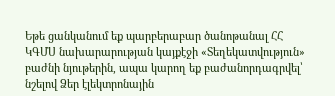Եթե ցանկանում եք պարբերաբար ծանոթանալ ՀՀ ԿԳՄՍ նախարարության կայքէջի «Տեղեկատվություն» բաժնի նյութերին, ապա կարող եք բաժանորդագրվել՝ նշելով Ձեր էլեկտրոնային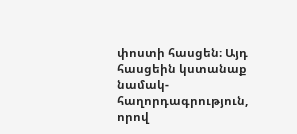փոստի հասցեն։ Այդ հասցեին կստանաք նամակ-հաղորդագրություն, որով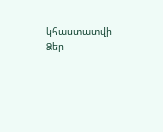կհաստատվի Ձեր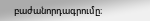բաժանորդագրումը։